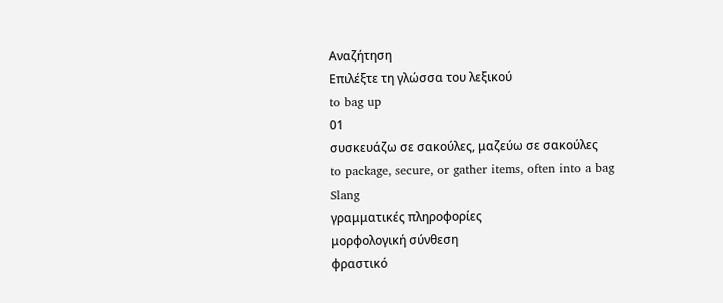Αναζήτηση
Επιλέξτε τη γλώσσα του λεξικού
to bag up
01
συσκευάζω σε σακούλες, μαζεύω σε σακούλες
to package, secure, or gather items, often into a bag
Slang
γραμματικές πληροφορίες
μορφολογική σύνθεση
φραστικό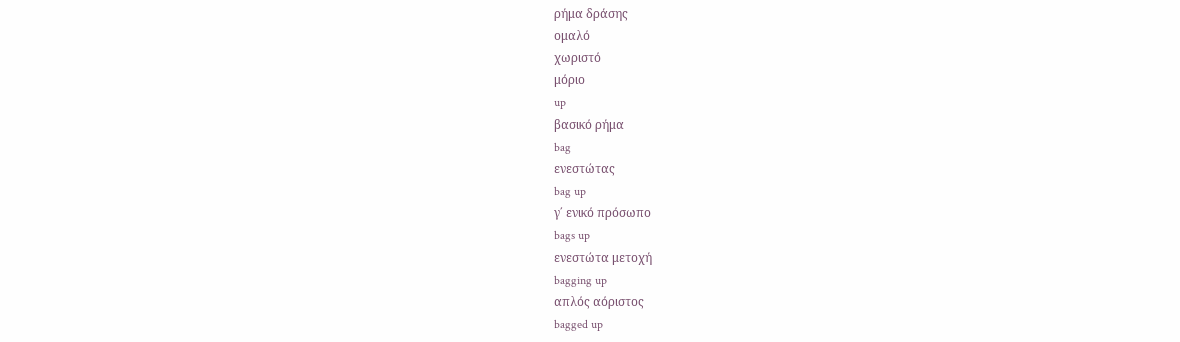ρήμα δράσης
ομαλό
χωριστό
μόριο
up
βασικό ρήμα
bag
ενεστώτας
bag up
γ΄ ενικό πρόσωπο
bags up
ενεστώτα μετοχή
bagging up
απλός αόριστος
bagged up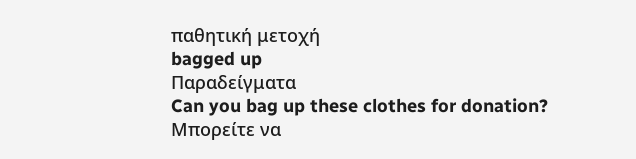παθητική μετοχή
bagged up
Παραδείγματα
Can you bag up these clothes for donation?
Μπορείτε να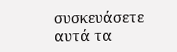συσκευάσετε αυτά τα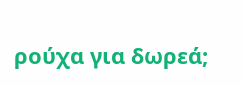ρούχα για δωρεά;